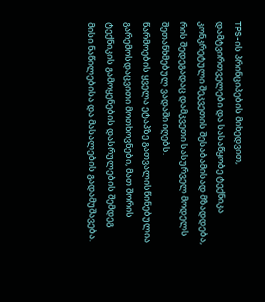TPS-ის პრინციპების მიხედვით, დამტვირთველები და სასაწყობე ტექნიკა კონკრეტული შეკვეთის შესაბამისად მზადდება, რის შედეგადაც დამკვეთი სასურველ მოდელს შეთანხმებულ ვადაში იღებს.
წარმოების ყველა ეტაპზე გათვალისწინებულია გარემოსდაცვითი მოთხოვნები, მათ შორის ტექნიკის გამოყენების დასრულების შემდეგ მისი ნაწილებისა და მასალების გადამუშავება.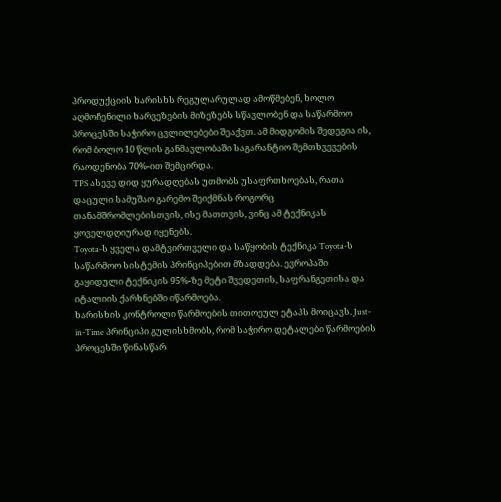პროდუქციის ხარისხს რეგულარულად ამოწმებენ, ხოლო აღმოჩენილი ხარვეზების მიზეზებს სწავლობენ და საწარმოო პროცესში საჭირო ცვლილებები შეაქვთ. ამ მიდგომის შედეგია ის, რომ ბოლო 10 წლის განმავლობაში საგარანტიო შემთხვევების რაოდენობა 70%-ით შემცირდა.
TPS ასევე დიდ ყურადღებას უთმობს უსაფრთხოებას, რათა დაცული სამუშაო გარემო შეიქმნას როგორც თანამშრომლებისთვის, ისე მათთვის, ვინც ამ ტექნიკას ყოველდღიურად იყენებს.
Toyota-ს ყველა დამტვირთველი და საწყობის ტექნიკა Toyota-ს საწარმოო სისტემის პრინციპებით მზადდება. ევროპაში გაყიდული ტექნიკის 95%-ზე მეტი შვედეთის, საფრანგეთისა და იტალიის ქარხნებში იწარმოება.
ხარისხის კონტროლი წარმოების თითოეულ ეტაპს მოიცავს. Just-in-Time პრინციპი გულისხმობს, რომ საჭირო დეტალები წარმოების პროცესში წინასწარ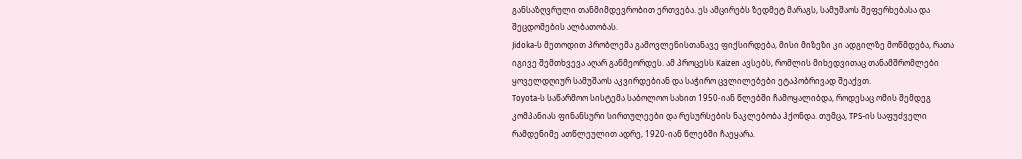განსაზღვრული თანმიმდევრობით ერთვება. ეს ამცირებს ზედმეტ მარაგს, სამუშაოს შეფერხებასა და შეცდომების ალბათობას.
Jidoka-ს მეთოდით პრობლემა გამოვლენისთანავე ფიქსირდება, მისი მიზეზი კი ადგილზე მოწმდება, რათა იგივე შემთხვევა აღარ განმეორდეს. ამ პროცესს Kaizen ავსებს, რომლის მიხედვითაც თანამშრომლები ყოველდღიურ სამუშაოს აკვირდებიან და საჭირო ცვლილებები ეტაპობრივად შეაქვთ.
Toyota-ს საწარმოო სისტემა საბოლოო სახით 1950-იან წლებში ჩამოყალიბდა, როდესაც ომის შემდეგ კომპანიას ფინანსური სირთულეები და რესურსების ნაკლებობა ჰქონდა. თუმცა, TPS-ის საფუძველი რამდენიმე ათწლეულით ადრე, 1920-იან წლებში ჩაეყარა.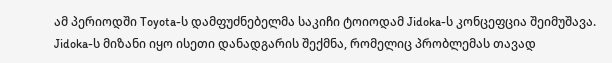ამ პერიოდში Toyota-ს დამფუძნებელმა საკიჩი ტოიოდამ Jidoka-ს კონცეფცია შეიმუშავა. Jidoka-ს მიზანი იყო ისეთი დანადგარის შექმნა, რომელიც პრობლემას თავად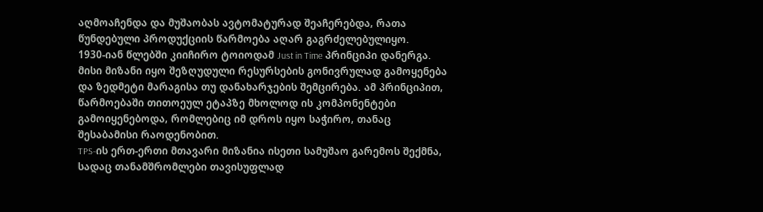აღმოაჩენდა და მუშაობას ავტომატურად შეაჩერებდა, რათა წუნდებული პროდუქციის წარმოება აღარ გაგრძელებულიყო.
1930-იან წლებში კიიჩირო ტოიოდამ Just in Time პრინციპი დანერგა. მისი მიზანი იყო შეზღუდული რესურსების გონივრულად გამოყენება და ზედმეტი მარაგისა თუ დანახარჯების შემცირება. ამ პრინციპით, წარმოებაში თითოეულ ეტაპზე მხოლოდ ის კომპონენტები გამოიყენებოდა, რომლებიც იმ დროს იყო საჭირო, თანაც შესაბამისი რაოდენობით.
TPS-ის ერთ-ერთი მთავარი მიზანია ისეთი სამუშაო გარემოს შექმნა, სადაც თანამშრომლები თავისუფლად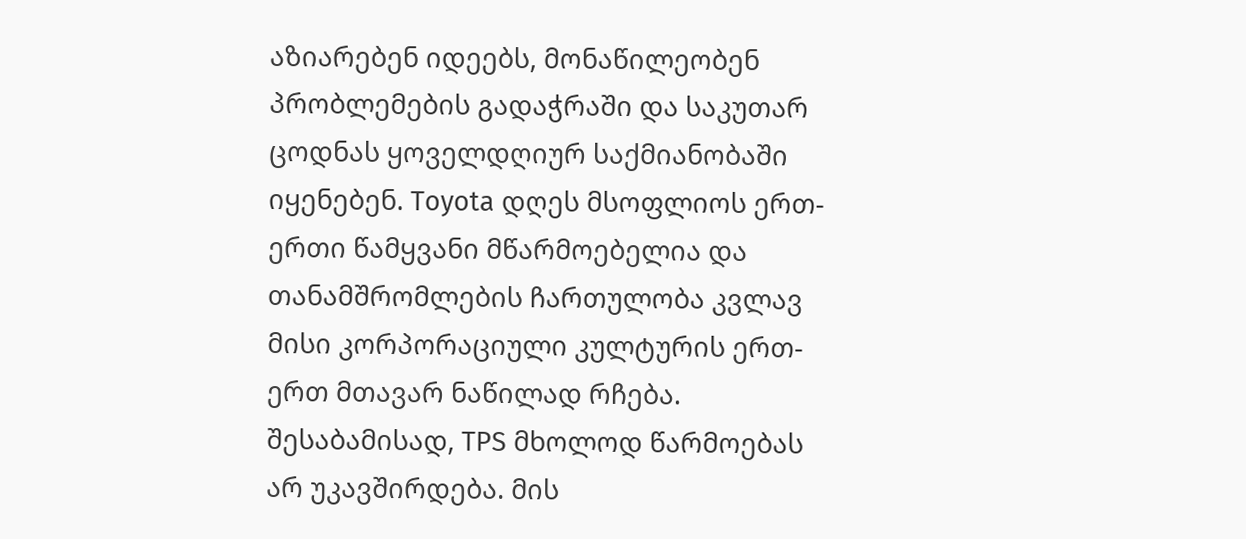აზიარებენ იდეებს, მონაწილეობენ პრობლემების გადაჭრაში და საკუთარ ცოდნას ყოველდღიურ საქმიანობაში იყენებენ. Toyota დღეს მსოფლიოს ერთ-ერთი წამყვანი მწარმოებელია და თანამშრომლების ჩართულობა კვლავ მისი კორპორაციული კულტურის ერთ-ერთ მთავარ ნაწილად რჩება.
შესაბამისად, TPS მხოლოდ წარმოებას არ უკავშირდება. მის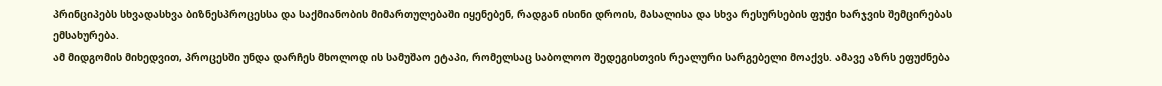პრინციპებს სხვადასხვა ბიზნესპროცესსა და საქმიანობის მიმართულებაში იყენებენ, რადგან ისინი დროის, მასალისა და სხვა რესურსების ფუჭი ხარჯვის შემცირებას ემსახურება.
ამ მიდგომის მიხედვით, პროცესში უნდა დარჩეს მხოლოდ ის სამუშაო ეტაპი, რომელსაც საბოლოო შედეგისთვის რეალური სარგებელი მოაქვს. ამავე აზრს ეფუძნება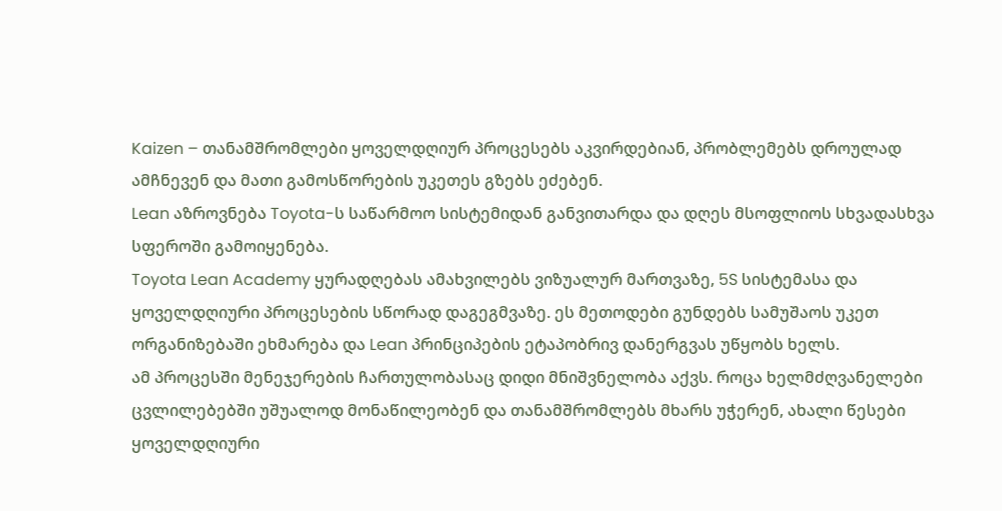Kaizen – თანამშრომლები ყოველდღიურ პროცესებს აკვირდებიან, პრობლემებს დროულად ამჩნევენ და მათი გამოსწორების უკეთეს გზებს ეძებენ.
Lean აზროვნება Toyota-ს საწარმოო სისტემიდან განვითარდა და დღეს მსოფლიოს სხვადასხვა სფეროში გამოიყენება.
Toyota Lean Academy ყურადღებას ამახვილებს ვიზუალურ მართვაზე, 5S სისტემასა და ყოველდღიური პროცესების სწორად დაგეგმვაზე. ეს მეთოდები გუნდებს სამუშაოს უკეთ ორგანიზებაში ეხმარება და Lean პრინციპების ეტაპობრივ დანერგვას უწყობს ხელს.
ამ პროცესში მენეჯერების ჩართულობასაც დიდი მნიშვნელობა აქვს. როცა ხელმძღვანელები ცვლილებებში უშუალოდ მონაწილეობენ და თანამშრომლებს მხარს უჭერენ, ახალი წესები ყოველდღიური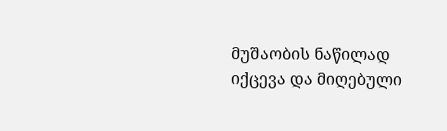მუშაობის ნაწილად იქცევა და მიღებული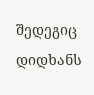შედეგიც დიდხანს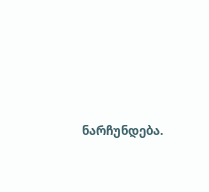ნარჩუნდება.